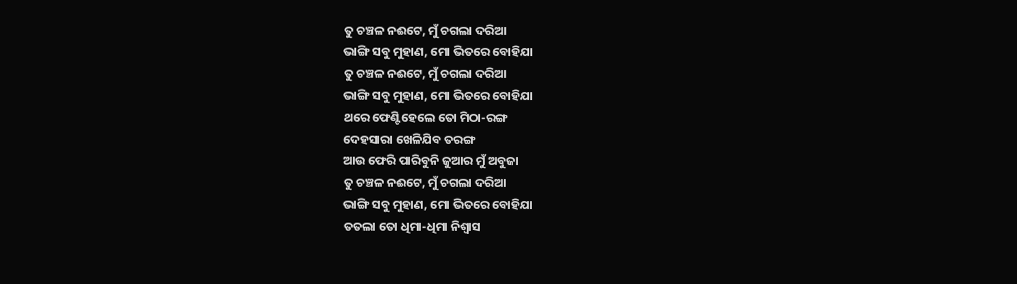ତୁ ଚଞ୍ଚଳ ନଈଟେ, ମୁଁ ଚଗଲା ଦରିଆ
ଭାଙ୍ଗି ସବୁ ମୁହାଣ, ମୋ ଭିତରେ ବୋହିଯା
ତୁ ଚଞ୍ଚଳ ନଈଟେ, ମୁଁ ଚଗଲା ଦରିଆ
ଭାଙ୍ଗି ସବୁ ମୁହାଣ, ମୋ ଭିତରେ ବୋହିଯା
ଥରେ ଫେଣ୍ଟିହେଲେ ତୋ ମିଠା-ରଙ୍ଗ
ଦେହସାରା ଖେଳିଯିବ ତରଙ୍ଗ
ଆଉ ଫେରି ପାରିବୁନି ଜୁଆର ମୁଁ ଅବୁଜା
ତୁ ଚଞ୍ଚଳ ନଈଟେ, ମୁଁ ଚଗଲା ଦରିଆ
ଭାଙ୍ଗି ସବୁ ମୁହାଣ, ମୋ ଭିତରେ ବୋହିଯା
ତତଲା ତୋ ଧିମା-ଧିମା ନିଶ୍ୱାସ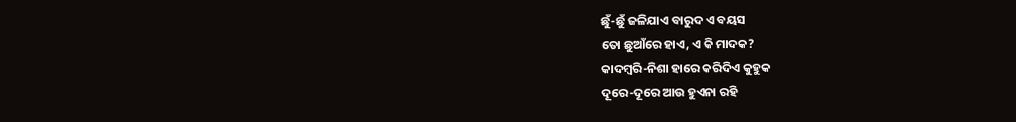ଛୁଁ-ଛୁଁ ଜଳିଯାଏ ବାରୁଦ ଏ ବୟସ
ତୋ ଛୁଆଁରେ ହାଏ, ଏ କି ମାଦକ?
କାଦମ୍ବରି-ନିଶା ହାରେ କରିଦିଏ କୁହୁକ
ଦୂରେ-ଦୂରେ ଆଉ ହୁଏନା ରହି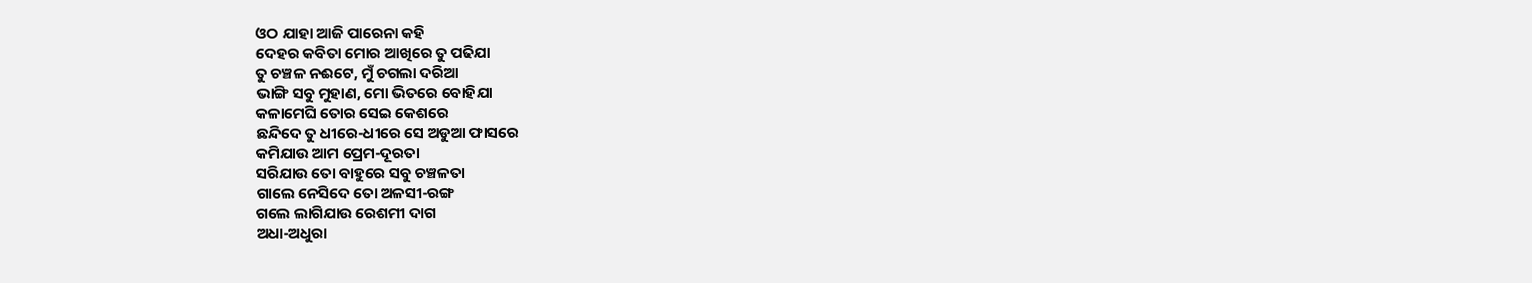ଓଠ ଯାହା ଆଜି ପାରେନା କହି
ଦେହର କବିତା ମୋର ଆଖିରେ ତୁ ପଢିଯା
ତୁ ଚଞ୍ଚଳ ନଈଟେ, ମୁଁ ଚଗଲା ଦରିଆ
ଭାଙ୍ଗି ସବୁ ମୁହାଣ, ମୋ ଭିତରେ ବୋହିଯା
କଳାମେଘି ତୋର ସେଇ କେଶରେ
ଛନ୍ଦିଦେ ତୁ ଧୀରେ-ଧୀରେ ସେ ଅଡୁଆ ଫାସରେ
କମିଯାଉ ଆମ ପ୍ରେମ-ଦୂରତା
ସରିଯାଉ ତୋ ବାହୁରେ ସବୁ ଚଞ୍ଚଳତା
ଗାଲେ ନେସିଦେ ତୋ ଅଳସୀ-ରଙ୍ଗ
ଗଲେ ଲାଗିଯାଉ ରେଶମୀ ଦାଗ
ଅଧା-ଅଧୁରା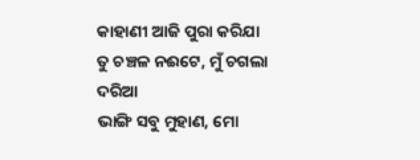କାହାଣୀ ଆଜି ପୁରା କରିଯା
ତୁ ଚଞ୍ଚଳ ନଈଟେ, ମୁଁ ଚଗଲା ଦରିଆ
ଭାଙ୍ଗି ସବୁ ମୁହାଣ, ମୋ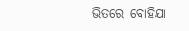ଭିତରେ ବୋହିଯା